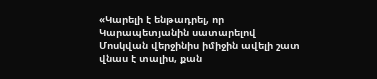«Կարելի է ենթադրել, որ Կարապետյանին սատարելով Մոսկվան վերջինիս իմիջին ավելի շատ վնաս է տալիս, քան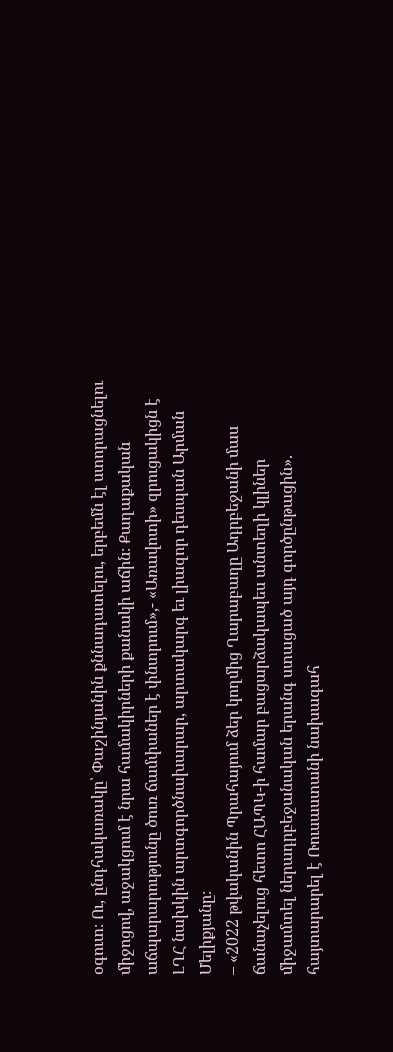օգուտ։ Ու, ընդհակառակը՝ Փաշինյանին քննադատելու, երբեմն էլ ստորացնելու միջոցով, աջակցում է նրա համակիրների քանակի աճին։ Քաղաքական աճպարարությունը ծուռ ճամփաներ է փնտրում»,- «Առավոտի» զրուցակիցն է ԼՂՀ նախկին արտգործնախարար, արտակարգ եւ լիազոր դեսպան Արման Մելիքյանը։
– «2022 թվականին Պրահայում ձեր կողմից Ղարաբաղը Ադրբեջանի մաս ճանաչելուց հետո ՀԱՊԿ-ի համար բացարձակապես անտեղի կլիներ միջամտել ներադրբեջանական երանգ ստացած այդ գործընթացին». հայտարարել է Ռուսաստանի նախագահ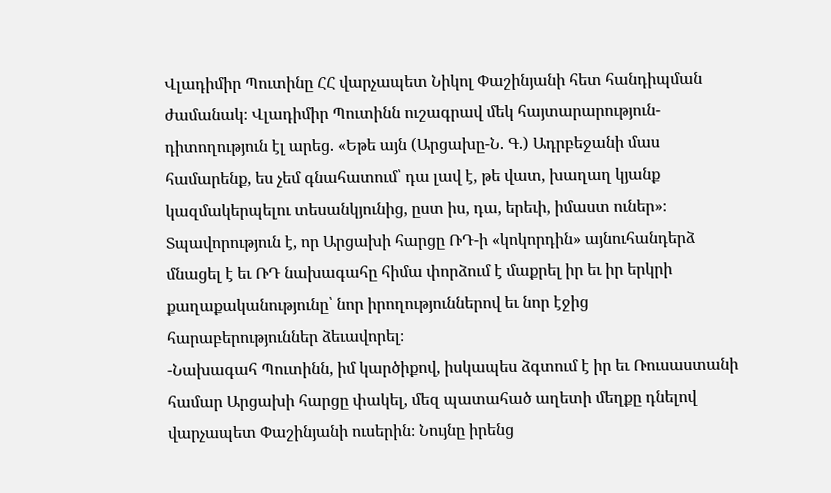Վլադիմիր Պուտինը ՀՀ վարչապետ Նիկոլ Փաշինյանի հետ հանդիպման ժամանակ։ Վլադիմիր Պուտինն ուշագրավ մեկ հայտարարություն-դիտողություն էլ արեց. «Եթե այն (Արցախը-Ն. Գ.) Ադրբեջանի մաս համարենք, ես չեմ գնահատում՝ դա լավ է, թե վատ, խաղաղ կյանք կազմակերպելու տեսանկյունից, ըստ իս, դա, երեւի, իմաստ ուներ»։
Տպավորություն է, որ Արցախի հարցը ՌԴ-ի «կոկորդին» այնուհանդերձ մնացել է եւ ՌԴ նախագահը հիմա փորձում է մաքրել իր եւ իր երկրի քաղաքականությունը՝ նոր իրողություններով եւ նոր էջից հարաբերություններ ձեւավորել։
-Նախագահ Պուտինն, իմ կարծիքով, իսկապես ձգտում է իր եւ Ռուսաստանի համար Արցախի հարցը փակել, մեզ պատահած աղետի մեղքը դնելով վարչապետ Փաշինյանի ուսերին։ Նույնը իրենց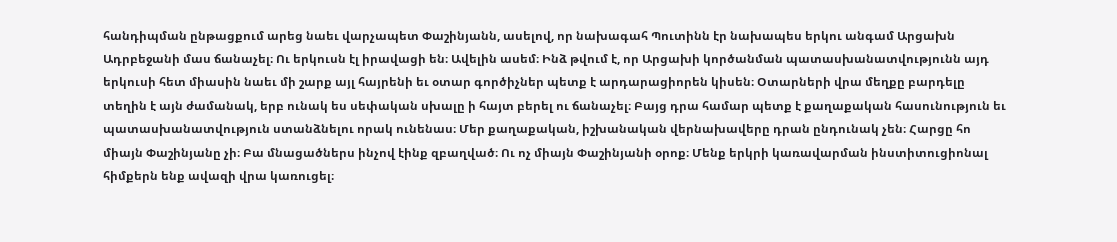հանդիպման ընթացքում արեց նաեւ վարչապետ Փաշինյանն, ասելով, որ նախագահ Պուտինն էր նախապես երկու անգամ Արցախն Ադրբեջանի մաս ճանաչել։ Ու երկուսն էլ իրավացի են։ Ավելին ասեմ։ Ինձ թվում է, որ Արցախի կործանման պատասխանատվությունն այդ երկուսի հետ միասին նաեւ մի շարք այլ հայրենի եւ օտար գործիչներ պետք է արդարացիորեն կիսեն։ Օտարների վրա մեղքը բարդելը տեղին է այն ժամանակ, երբ ունակ ես սեփական սխալը ի հայտ բերել ու ճանաչել։ Բայց դրա համար պետք է քաղաքական հասունություն եւ պատասխանատվություն ստանձնելու որակ ունենաս։ Մեր քաղաքական, իշխանական վերնախավերը դրան ընդունակ չեն։ Հարցը հո միայն Փաշինյանը չի։ Բա մնացածներս ինչով էինք զբաղված։ Ու ոչ միայն Փաշինյանի օրոք։ Մենք երկրի կառավարման ինստիտուցիոնալ հիմքերն ենք ավազի վրա կառուցել։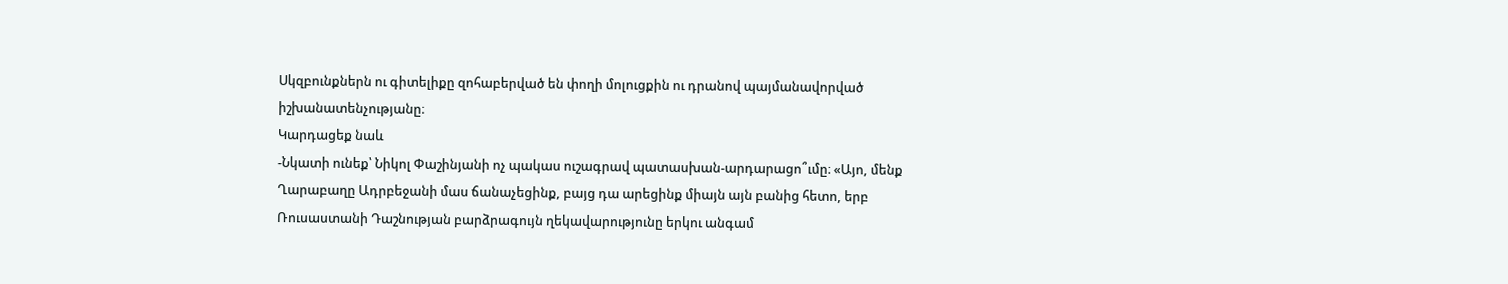Սկզբունքներն ու գիտելիքը զոհաբերված են փողի մոլուցքին ու դրանով պայմանավորված իշխանատենչությանը։
Կարդացեք նաև
-Նկատի ունեք՝ Նիկոլ Փաշինյանի ոչ պակաս ուշագրավ պատասխան-արդարացո՞ւմը։ «Այո, մենք Ղարաբաղը Ադրբեջանի մաս ճանաչեցինք, բայց դա արեցինք միայն այն բանից հետո, երբ Ռուսաստանի Դաշնության բարձրագույն ղեկավարությունը երկու անգամ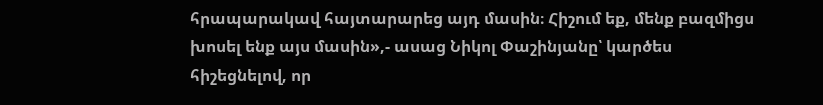հրապարակավ հայտարարեց այդ մասին։ Հիշում եք, մենք բազմիցս խոսել ենք այս մասին»,- ասաց Նիկոլ Փաշինյանը՝ կարծես հիշեցնելով, որ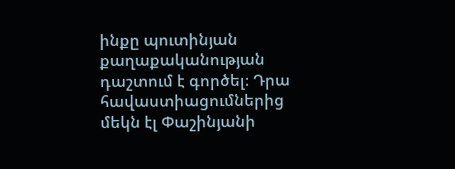ինքը պուտինյան քաղաքականության դաշտում է գործել։ Դրա հավաստիացումներից մեկն էլ Փաշինյանի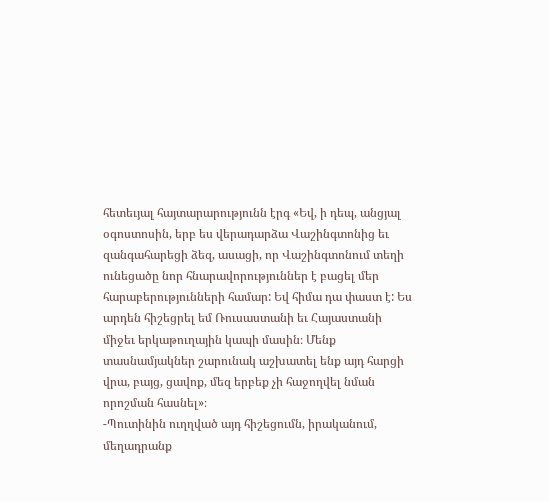հետեւյալ հայտարարությունն էրգ «Եվ, ի դեպ, անցյալ օգոստոսին, երբ ես վերադարձա Վաշինգտոնից եւ զանգահարեցի ձեզ, ասացի, որ Վաշինգտոնում տեղի ունեցածը նոր հնարավորություններ է բացել մեր հարաբերությունների համար: Եվ հիմա դա փաստ է: Ես արդեն հիշեցրել եմ Ռուսաստանի եւ Հայաստանի միջեւ երկաթուղային կապի մասին։ Մենք տասնամյակներ շարունակ աշխատել ենք այդ հարցի վրա, բայց, ցավոք, մեզ երբեք չի հաջողվել նման որոշման հասնել»։
-Պուտինին ուղղված այդ հիշեցումն, իրականում, մեղադրանք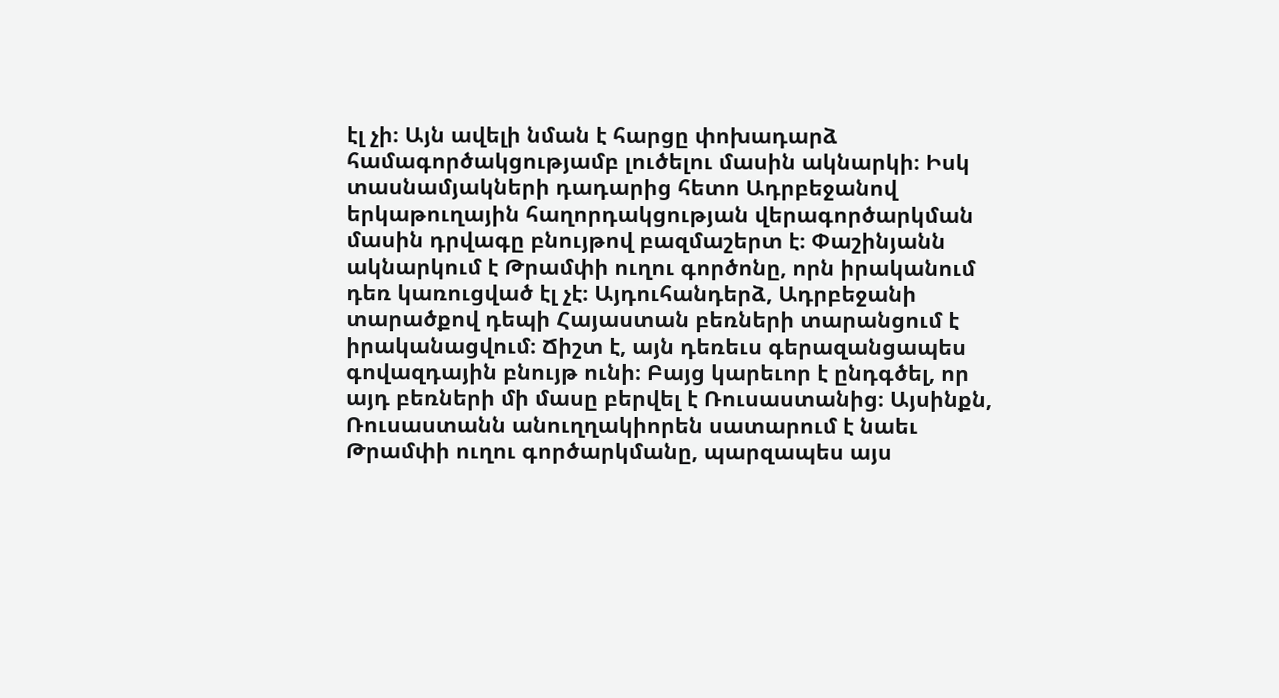էլ չի։ Այն ավելի նման է հարցը փոխադարձ համագործակցությամբ լուծելու մասին ակնարկի։ Իսկ տասնամյակների դադարից հետո Ադրբեջանով երկաթուղային հաղորդակցության վերագործարկման մասին դրվագը բնույթով բազմաշերտ է։ Փաշինյանն ակնարկում է Թրամփի ուղու գործոնը, որն իրականում դեռ կառուցված էլ չէ։ Այդուհանդերձ, Ադրբեջանի տարածքով դեպի Հայաստան բեռների տարանցում է իրականացվում։ Ճիշտ է, այն դեռեւս գերազանցապես գովազդային բնույթ ունի։ Բայց կարեւոր է ընդգծել, որ այդ բեռների մի մասը բերվել է Ռուսաստանից։ Այսինքն, Ռուսաստանն անուղղակիորեն սատարում է նաեւ Թրամփի ուղու գործարկմանը, պարզապես այս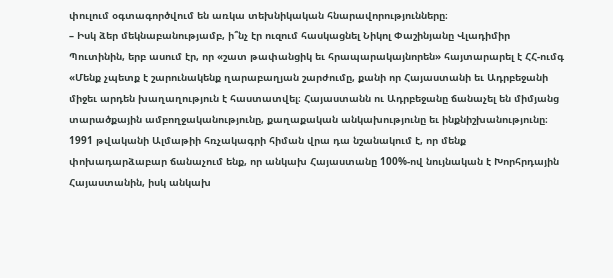փուլում օգտագործվում են առկա տեխնիկական հնարավորությունները։
– Իսկ ձեր մեկնաբանությամբ, ի՞նչ էր ուզում հասկացնել Նիկոլ Փաշինյանը Վլադիմիր Պուտինին, երբ ասում էր, որ «շատ թափանցիկ եւ հրապարակայնորեն» հայտարարել է ՀՀ-ումգ «Մենք չպետք է շարունակենք ղարաբաղյան շարժումը, քանի որ Հայաստանի եւ Ադրբեջանի միջեւ արդեն խաղաղություն է հաստատվել։ Հայաստանն ու Ադրբեջանը ճանաչել են միմյանց տարածքային ամբողջականությունը, քաղաքական անկախությունը եւ ինքնիշխանությունը։ 1991 թվականի Ալմաթիի հռչակագրի հիման վրա դա նշանակում է, որ մենք փոխադարձաբար ճանաչում ենք, որ անկախ Հայաստանը 100%-ով նույնական է Խորհրդային Հայաստանին, իսկ անկախ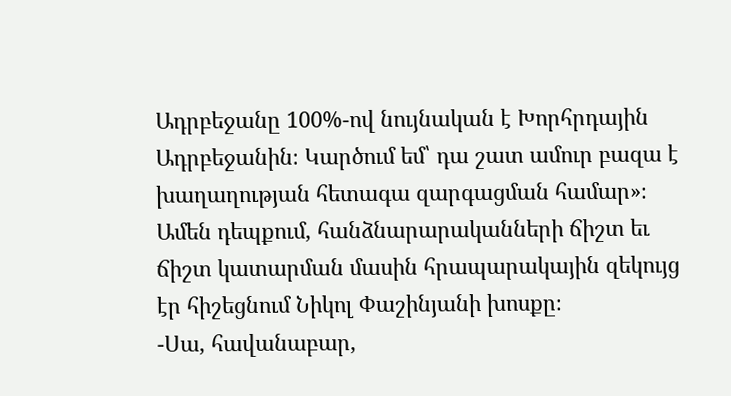Ադրբեջանը 100%-ով նույնական է Խորհրդային Ադրբեջանին։ Կարծում եմ՝ դա շատ ամուր բազա է խաղաղության հետագա զարգացման համար»։
Ամեն դեպքում, հանձնարարականների ճիշտ եւ ճիշտ կատարման մասին հրապարակային զեկույց էր հիշեցնում Նիկոլ Փաշինյանի խոսքը։
-Սա, հավանաբար,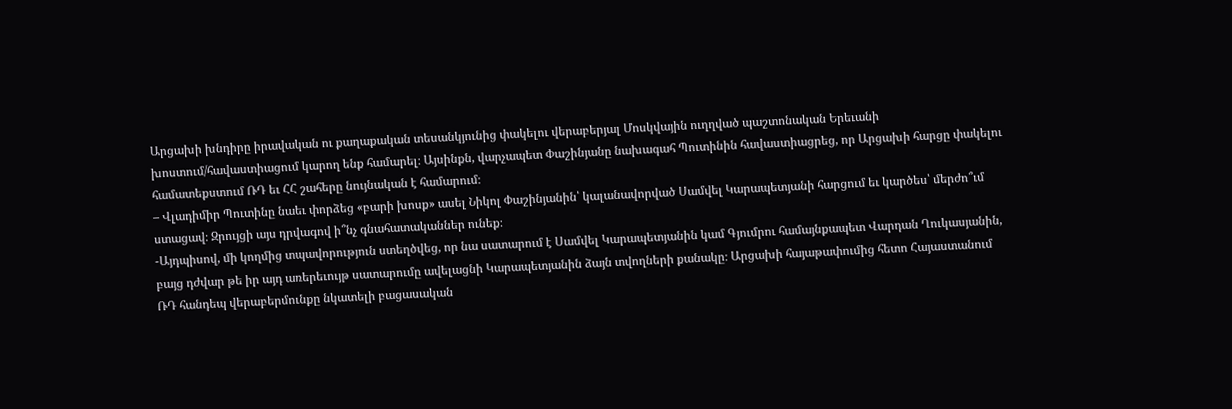Արցախի խնդիրը իրավական ու քաղաքական տեսանկյունից փակելու վերաբերյալ Մոսկվային ուղղված պաշտոնական Երեւանի խոստում/հավաստիացում կարող ենք համարել։ Այսինքն, վարչապետ Փաշինյանը նախագահ Պուտինին հավաստիացրեց, որ Արցախի հարցը փակելու համատեքստում ՌԴ եւ ՀՀ շահերը նույնական է համարում։
– Վլադիմիր Պուտինը նաեւ փորձեց «բարի խոսք» ասել Նիկոլ Փաշինյանին՝ կալանավորված Սամվել Կարապետյանի հարցում եւ կարծես՝ մերժո՞ւմ ստացավ։ Զրույցի այս դրվագով ի՞նչ գնահատականներ ունեք։
-Այդպիսով, մի կողմից տպավորություն ստեղծվեց, որ նա սատարում է Սամվել Կարապետյանին կամ Գյումրու համայնքապետ Վարդան Ղուկասյանին, բայց դժվար թե իր այդ առերեւույթ սատարումը ավելացնի Կարապետյանին ձայն տվողների քանակը։ Արցախի հայաթափումից հետո Հայաստանում ՌԴ հանդեպ վերաբերմունքը նկատելի բացասական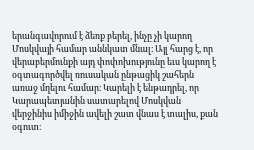երանգավորում է ձեռք բերել, ինչը չի կարող Մոսկվայի համար աննկատ մնալ։ Այլ հարց է, որ վերաբերմունքի այդ փոփոխությունը եւս կարող է օգտագործվել ռուսական ընթացիկ շահերն առաջ մղելու համար։ Կարելի է ենթադրել, որ Կարապետյանին սատարելով Մոսկվան վերջինիս իմիջին ավելի շատ վնաս է տալիս, քան օգուտ։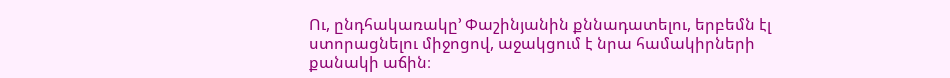Ու, ընդհակառակը’ Փաշինյանին քննադատելու, երբեմն էլ ստորացնելու միջոցով, աջակցում է նրա համակիրների քանակի աճին։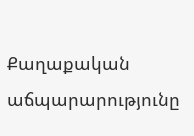Քաղաքական աճպարարությունը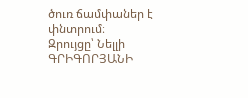ծուռ ճամփաներ է փնտրում։
Զրույցը՝ Նելլի ԳՐԻԳՈՐՅԱՆԻ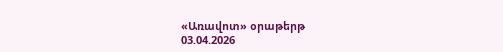«Առավոտ» օրաթերթ
03.04.2026